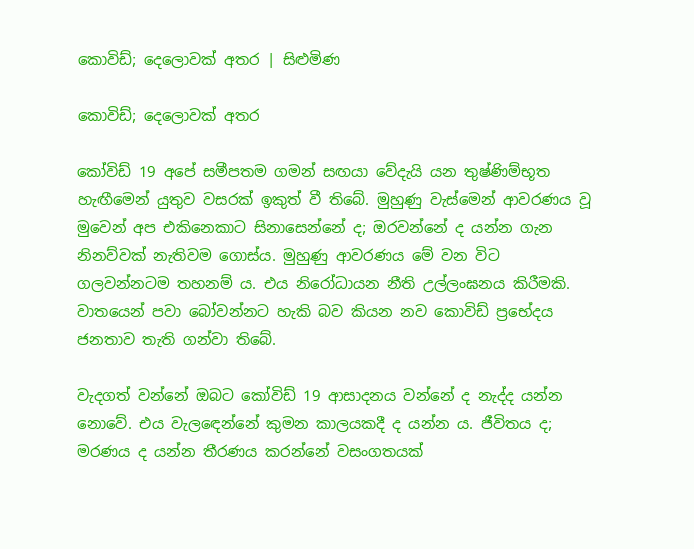කොවිඩ්; දෙලොවක් අතර | සිළුමිණ

කොවිඩ්; දෙලොවක් අතර

කෝවිඩ් 19 අපේ සමීපතම ගමන් සඟයා වේදැයි යන තුෂ්ණිම්භූත හැඟීමෙන් යුතුව වසරක් ඉකුත් වී තිබේ. මුහුණු වැස්මෙන් ආවරණය වූ මුවෙන් අප එකිනෙකාට සිනාසෙන්නේ ද; ඔරවන්නේ ද යන්න ගැන නිනව්වක් නැතිවම ගොස්ය. මුහුණු ආවරණය මේ වන විට ගලවන්නටම තහනම් ය. එය නිරෝධායන නීති උල්ලංඝනය කිරීමකි. වාතයෙන් පවා බෝවන්නට හැකි බව කියන නව කොවිඩ් ප්‍රභේදය ජනතාව තැති ගන්වා තිබේ.

වැදගත් වන්නේ ඔබට කෝවිඩ් 19 ආසාදනය වන්නේ ද නැද්ද යන්න නොවේ. එය වැලඳෙන්නේ කුමන කාලයකදී ද යන්න ය. ජීවිතය ද; මරණය ද යන්න තීරණය කරන්නේ වසංගතයක්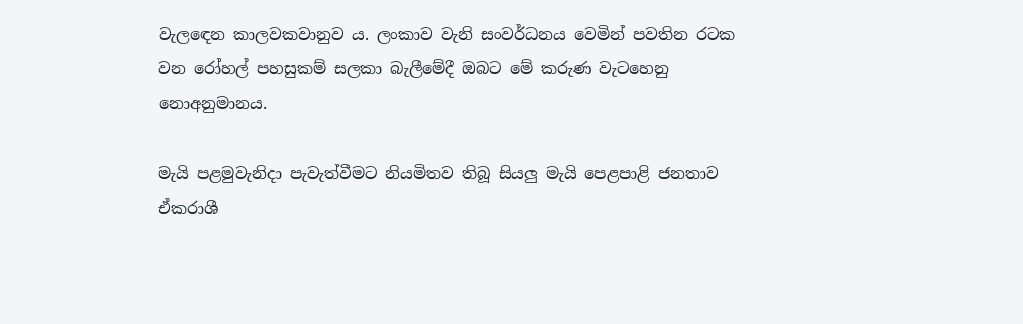වැල‍ඳෙන කාලවකවානුව ය. ලංකාව වැනි සංවර්ධනය වෙමින් පවතින රටක වන රෝහල් පහසුකම් සලකා බැලීමේදී ඔබට මේ කරුණ වැටහෙනු නොඅනුමානය.

මැයි පළමුවැනිදා පැවැත්වීමට නියමිතව තිබූ සියලු මැයි පෙළපාළි ජනතාව ඒකරාශී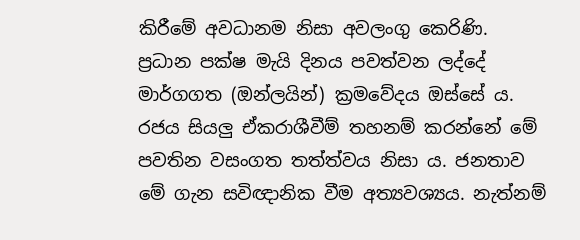කිරීමේ අවධානම නිසා අවලංගු කෙරිණි. ප්‍රධාන පක්ෂ මැයි දිනය පවත්වන ලද්දේ මාර්ගගත (ඔන්ලයින්) ක්‍රමවේදය ඔස්සේ ය. රජය සියලු ඒකරාශීවීම් තහනම් කරන්නේ මේ පවතින වසංගත තත්ත්වය නිසා ය. ජනතාව මේ ගැන සවිඥානික වීම අත්‍යවශ්‍යය. නැත්නම්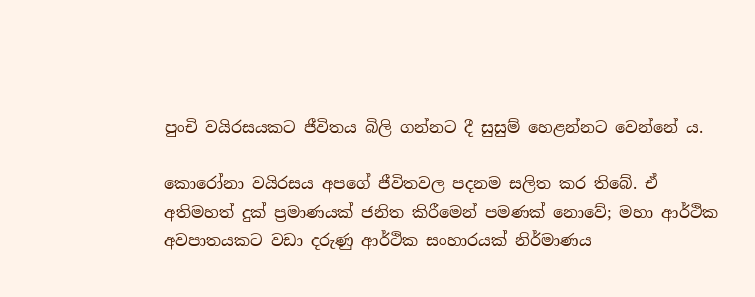පුංචි වයිරසයකට ජීවිතය බිලි ගන්නට දී සුසුම් හෙළන්නට වෙන්නේ ය.

කොරෝනා වයිරසය අපගේ ජීවිතවල පදනම සලිත කර තිබේ. ඒ අතිමහත් දුක් ප්‍රමාණයක් ජනිත කිරීමෙන් පමණක් නොවේ; මහා ආර්ථික අවපාතයකට වඩා දරුණු ආර්ථික සංහාරයක් නිර්මාණය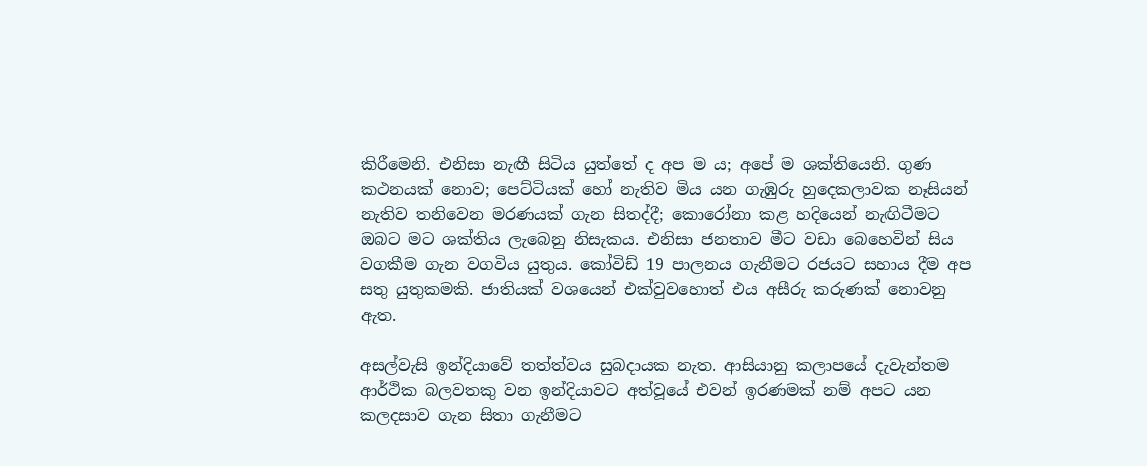කිරීමෙනි. එනිසා නැඟී සිටිය යුත්තේ ද අප ම ය; අපේ ම ශක්තියෙනි. ගුණ කථනයක් නොව; පෙට්ටියක් හෝ නැතිව මිය යන ගැඹුරු හුදෙකලාවක නෑසියන් නැතිව තනිවෙන මරණයක් ගැන සිතද්දී; කොරෝනා කළ හදියෙන් නැඟිටීමට ඔබට මට ශක්තිය ලැබෙනු නිසැකය. එනිසා ජනතාව මීට වඩා බෙහෙවින් සිය වගකීම ගැන වගවිය යුතුය. කෝවිඩ් 19 පාලනය ගැනීමට රජයට සහාය දීම අප සතු යුතුකමකි. ජාතියක් වශයෙන් එක්වුවහොත් එය අසීරු කරුණක් නොවනු ඇත.

අසල්වැසි ඉන්දියාවේ තත්ත්වය සුබදායක නැත. ආසියානු කලාපයේ දැවැන්තම ආර්ථික බලවතකු වන ඉන්දියාවට අත්වූයේ එවන් ඉරණමක් නම් අපට යන කලදසාව ගැන සිතා ගැනීමට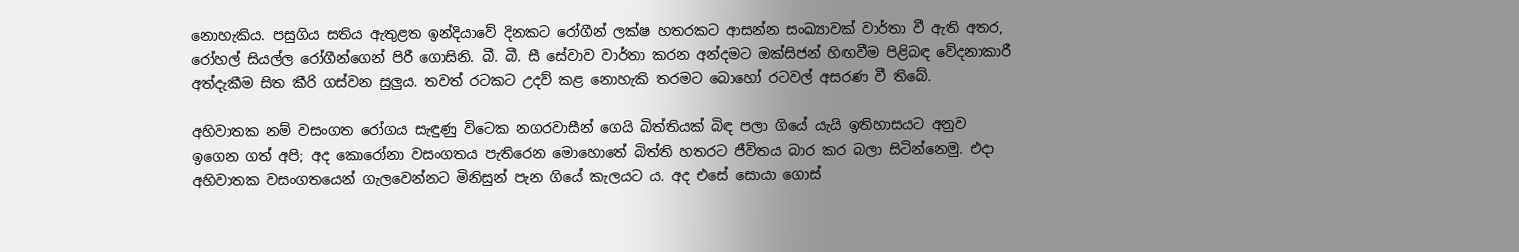නොහැකිය. පසුගිය සතිය ඇතුළත ඉන්දියාවේ දිනකට රෝගීන් ලක්ෂ හතරකට ආසන්න සංඛ්‍යාවක් වාර්තා වී ඇති අතර, රෝහල් සියල්ල රෝගීන්ගෙන් පිරී ගොසිනි. බී. බී. සී සේවාව වාර්තා කරන අන්දමට ඔක්සිජන් හිඟවීම පිළිබඳ වේදනාකාරී අත්දැකීම සිත කීරි ගස්වන සුලුය. තවත් රටකට උදව් කළ නොහැකි තරමට බොහෝ රටවල් අසරණ වී තිබේ.

අහිවාතක නම් වසංගත රෝගය සැඳුණු විටෙක නගරවාසීන් ගෙයි බිත්තියක් බිඳ පලා ගියේ යැයි ඉතිහාසයට අනුව ඉගෙන ගත් අපි; අද කොරෝනා වසංගතය පැතිරෙන මොහොතේ බිත්ති හතරට ජීවිතය බාර කර බලා සිටින්නෙමු. එදා අහිවාතක වසංගතයෙන් ගැලවෙන්නට මිනිසුන් පැන ගියේ කැලයට ය. අද එසේ සොයා ගොස්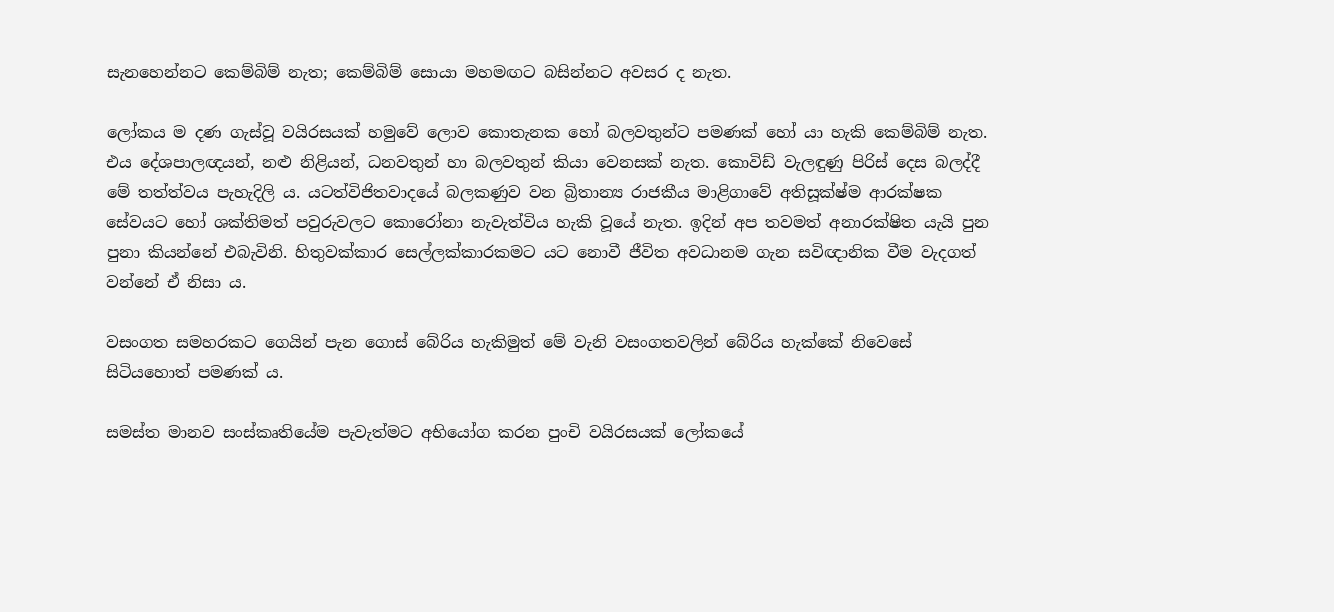සැනහෙන්නට කෙම්බිම් නැත; කෙම්බිම් සොයා මහමඟට බසින්නට අවසර ද නැත.

ලෝකය ම දණ ගැස්වූ වයිරසයක් හමුවේ ලොව කොතැනක හෝ බලවතුන්ට පමණක් හෝ යා හැකි කෙම්බිම් නැත. එය දේශපාලඥයන්, නළු නිළියන්, ධනවතුන් හා බලවතුන් කියා වෙනසක් නැත. කොවිඩ් වැලඳුණු පිරිස් දෙස බලද්දී මේ තත්ත්වය පැහැදිලි ය. යටත්විජිතවාදයේ බලකණුව වන බ්‍රිතාන්‍ය රාජකීය මාළිගාවේ අතිසූක්ෂ්ම ආරක්ෂක සේවයට හෝ ශක්තිමත් පවුරුවලට කොරෝනා නැවැත්විය හැකි වූයේ නැත. ඉදින් අප තවමත් අනාරක්ෂිත යැයි පුන පුනා කියන්නේ එබැවිනි. හිතුවක්කාර සෙල්ලක්කාරකමට යට නොවී ජීවිත අවධානම ගැන සවිඥානික වීම වැදගත් වන්නේ ඒ නිසා ය.

වසංගත සමහරකට ගෙයින් පැන ගොස් බේරිය හැකිමුත් මේ වැනි වසංගතවලින් බේරිය හැක්කේ නිවෙසේ සිටියහොත් පමණක් ය.

සමස්ත මානව සංස්කෘතියේම පැවැත්මට අභියෝග කරන පුංචි වයිරසයක් ලෝකයේ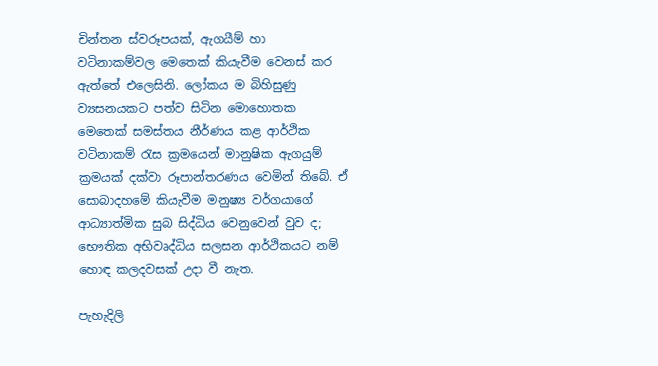චින්තන ස්වරූපයක්, ඇගයීම් හා වටිනාකම්වල මෙතෙක් කියැවීම වෙනස් කර ඇත්තේ එලෙසිනි. ලෝකය ම බිහිසුණු ව්‍යසනයකට පත්ව සිටින මොහොතක මෙතෙක් සමස්තය නීර්ණය කළ ආර්ථික වටිනාකම් රැස ක්‍රමයෙන් මානුෂික ඇගයුම් ක්‍රමයක් දක්වා රූපාන්තරණය වෙමින් තිබේ. ඒ සොබාදහමේ කියැවීම මනුෂ්‍ය වර්ගයාගේ ආධ්‍යාත්මික සුබ සිද්ධිය වෙනුවෙන් වුව ද; භෞතික අභිවෘද්ධිය සලසන ආර්ථිකයට නම් හොඳ කලදවසක් උදා වී නැත.

පැහැදිලි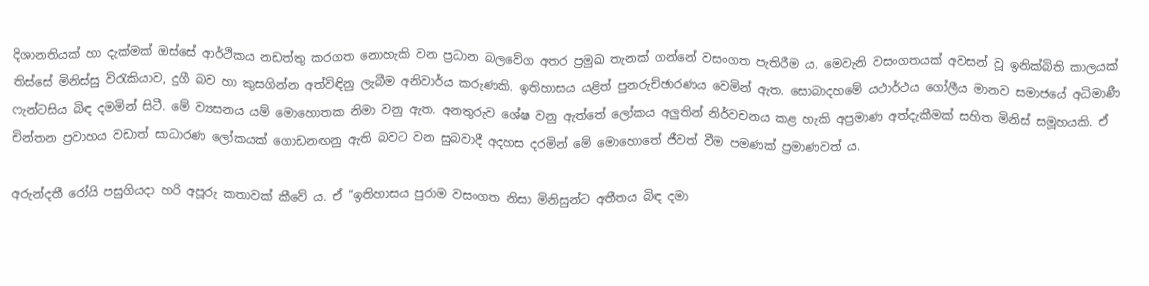දිශානතියක් හා දැක්මක් ඔස්සේ ආර්ථිකය නඩත්තු කරගත නොහැකි වන ප්‍රධාන බලවේග අතර ප්‍රමුඛ තැනක් ගන්නේ වසංගත පැතිරීම ය. මෙවැනි වසංගතයක් අවසන් වූ ඉනික්බිති කාලයක් තිස්සේ මිනිස්සු විරැකියාව, දුගී බව හා කුසගින්න අත්විඳිනු ලැබීම අනිවාර්ය කරුණකි. ඉතිහාසය යළිත් පුනරුච්ඡාරණය වෙමින් ඇත. සොබාදහමේ යථාර්ථය ගෝලීය මානව සමාජයේ අධිමාණී ෆැන්ටසිය බිඳ දමමින් සිටී. මේ ව්‍යසනය යම් මොහොතක නිමා වනු ඇත. අනතුරුව ශේෂ වනු ඇත්තේ ලෝකය අලුතින් නිර්වචනය කළ හැකි අප්‍රමාණ අත්දැකීමක් සහිත මිනිස් සමූහයකි. ඒ චින්තන ප්‍රවාහය වඩාත් සාධාරණ ලෝකයක් ගොඩනඟනු ඇති බවට වන සුබවාදී අදහස දරමින් මේ මොහොතේ ජීවත් වීම පමණක් ප්‍රමාණවත් ය.

අරුන්දතී රෝයි පසුගියදා හරි අපූරු කතාවක් කීවේ ය. ඒ “ඉතිහාසය පුරාම වසංගත නිසා මිනිසුන්ට අතීතය බිඳ දමා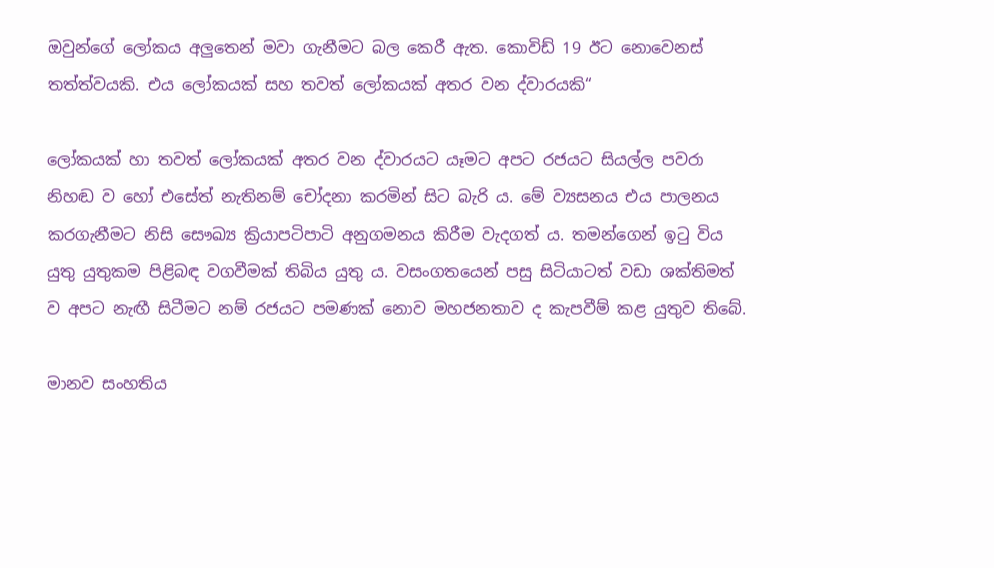ඔවුන්ගේ ලෝකය අලුතෙන් මවා ගැනීමට බල කෙරී ඇත. කොවිඩ් 19 ඊට නොවෙනස් තත්ත්වයකි. එය ලෝකයක් සහ තවත් ලෝකයක් අතර වන ද්වාරයකි“

ලෝකයක් හා තවත් ලෝකයක් අතර වන ද්වාරයට යෑමට අපට රජයට සියල්ල පවරා නිහඬ ව හෝ එසේත් නැතිනම් චෝදනා කරමින් සිට බැරි ය. මේ ව්‍යසනය එය පාලනය කරගැනීමට නිසි සෞඛ්‍ය ක්‍රියාපටිපාටි අනුගමනය කිරීම වැදගත් ය. තමන්ගෙන් ඉටු විය යුතු යුතුකම පිළිබඳ වගවීමක් තිබිය යුතු ය. වසංගතයෙන් පසු සිටියාටත් වඩා ශක්තිමත් ව අපට නැඟී සිටීමට නම් රජයට පමණක් නොව මහජනතාව ද කැපවීම් කළ යුතුව තිබේ.

මානව සංහතිය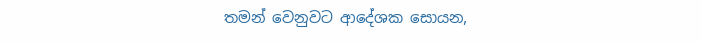තමන් වෙනුවට ආදේශක සොයන,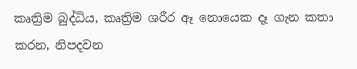කෘත්‍රිම බුද්ධිය, කෘත්‍රිම ශරීර ඈ නොයෙක දෑ ගැන කතා කරන, නිපදවන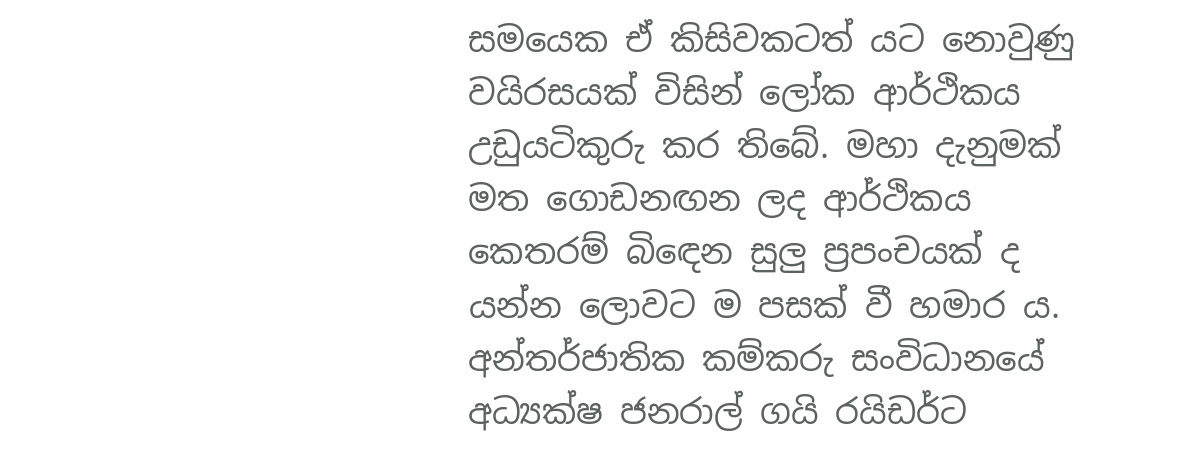සමයෙක ඒ කිසිවකටත් යට නොවුණු වයිරසයක් විසින් ලෝක ආර්ථිකය උඩුයටිකුරු කර තිබේ. මහා දැනුමක් මත ගොඩනඟන ලද ආර්ථිකය කෙතරම් බිඳෙන සුලු ප්‍රපංචයක් ද යන්න ලොවට ම පසක් වී හමාර ය. අන්තර්ජාතික කම්කරු සංවිධානයේ අධ්‍යක්ෂ ජනරාල් ගයි රයිඩර්ට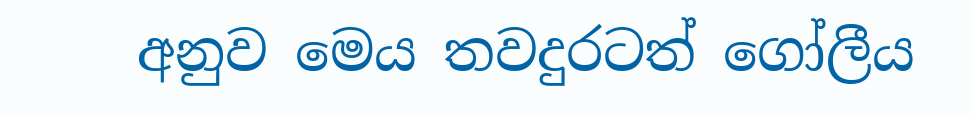අනුව මෙය තවදුරටත් ගෝලීය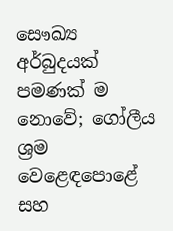සෞඛ්‍ය අර්බුදයක් පමණක් ම නොවේ; ගෝලීය ශ්‍රම වෙළෙඳපොළේ සහ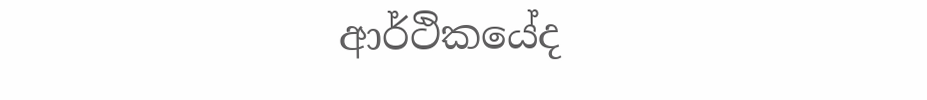ආර්ථිකයේද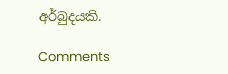අර්බුදයකි.

Comments